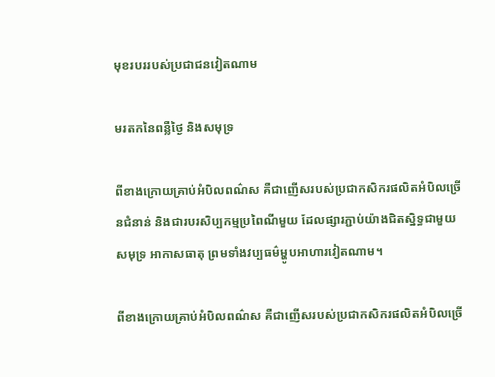មុខរបររបស់ប្រជាជនវៀតណាម

មរតកនៃពន្លឺថ្ងៃ និងសមុទ្រ

ពីខាងក្រោយគ្រាប់អំបិលពណ៌ស គឺជាញើសរបស់ប្រជាកសិករផលិតអំបិលច្រើនជំនាន់ និងជារបរសិប្បកម្មប្រពៃណីមួយ ដែលផ្សារភ្ជាប់យ៉ាងជិតស្និទ្ធជាមួយសមុទ្រ អាកាសធាតុ ព្រមទាំងវប្បធម៌ម្ហូបអាហារវៀតណាម។

ពីខាងក្រោយគ្រាប់អំបិលពណ៌ស គឺជាញើសរបស់ប្រជាកសិករផលិតអំបិលច្រើ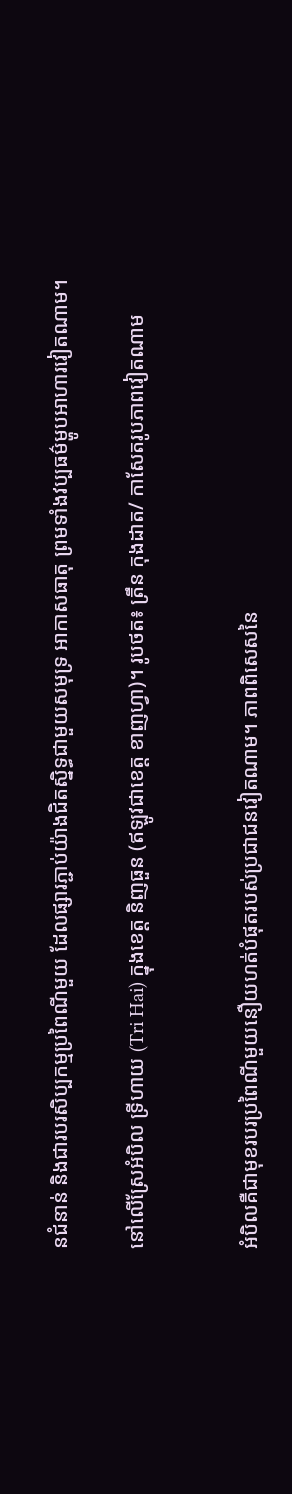នជំនាន់ និងជារបរសិប្បកម្មប្រពៃណីមួយ ដែលផ្សារភ្ជាប់យ៉ាងជិតស្និទ្ធជាមួយសមុទ្រ អាកាសធាតុ ព្រមទាំងវប្បធម៌ម្ហូបអាហារវៀតណាម។

នៅលើស្រែអំបិល ទ្រីហាយ (Tri Hai) ក្នុងខេត្ត និញធួន (ឥឡូវជាខេត្ត ខាញហ្វា)។ រូបថត៖ ត្រឹន កុងដាត/ កាសែតរូបភាពវៀតណាម


អំបិលគឺជាមុខរបរប្រពៃណីមួយនឿយហត់បំផុតរបស់ប្រជាជនវៀតណាម។ ភាពពិសេសនៃ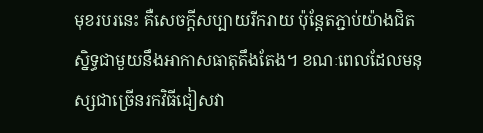មុខរបរនេះ គឺសេចក្តីសប្បាយរីករាយ ប៉ុន្តែតភ្ជាប់យ៉ាងជិតស្និទ្ធជាមួយនឹងអាកាសធាតុតឹងតែង។ ខណៈពេលដែលមនុស្សជាច្រើនរកវិធីជៀសវា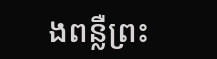ងពន្លឺព្រះ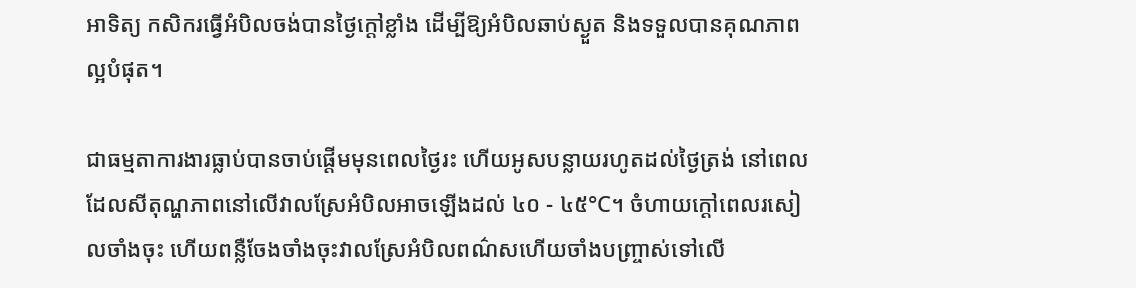អាទិត្យ កសិករធ្វើអំបិលចង់បានថ្ងៃក្តៅខ្លាំង ដើម្បីឱ្យអំបិលឆាប់ស្ងួត និងទទួលបានគុណភាពល្អបំផុត។

ជាធម្មតាការងារធ្លាប់បានចាប់ផ្តើមមុនពេលថ្ងៃរះ ហើយអូសបន្លាយរហូតដល់ថ្ងៃត្រង់ នៅពេលដែលសីតុណ្ហភាពនៅលើវាលស្រែអំបិលអាចឡើងដល់ ៤០ - ៤៥°C។ ចំហាយក្ដៅពេលរសៀលចាំងចុះ ហើយពន្លឺចែងចាំងចុះវាលស្រែអំបិលពណ៌សហើយចាំងបញ្ច្រាស់ទៅលើ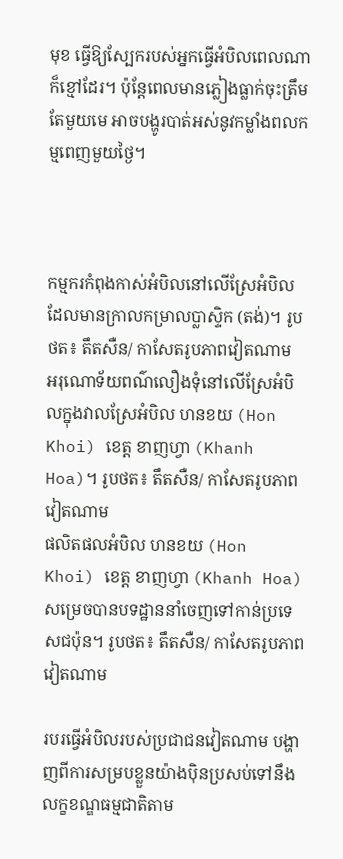មុខ ធ្វើឱ្យស្បែករបស់អ្នកធ្វើអំបិលពេលណាក៏ខ្មៅដែរ។ ប៉ុន្តែពេលមានភ្លៀងធ្លាក់ចុះត្រឹមតែមួយមេ អាចបង្ហូរបាត់អស់នូវកម្លាំងពលកម្មពេញមួយថ្ងៃ។



កម្មករកំពុងកាស់អំបិលនៅលើស្រែអំបិលដែលមានក្រាលកម្រាលប្លាស្ទិក (តង់)។ រូបថត៖ តឹតសឺន/ កាសែតរូបភាពវៀតណាម
អរុណោទ័យពណ៌លឿងទុំនៅលើស្រែអំបិលក្នុងវាលស្រែអំបិល ហនខយ (Hon Khoi) ខេត្ត ខាញហ្វា (Khanh Hoa)។ រូបថត៖ តឹតសឺន/ កាសែតរូបភាពវៀតណាម
ផលិតផលអំបិល ហនខយ (Hon Khoi) ខេត្ត ខាញហ្វា (Khanh Hoa) សម្រេចបានបទដ្ឋាននាំចេញទៅកាន់ប្រទេសជប៉ុន។ រូបថត៖ តឹតសឺន/ កាសែតរូបភាពវៀតណាម

របរធ្វើអំបិលរបស់ប្រជាជនវៀតណាម បង្ហាញពីការសម្របខ្លួនយ៉ាងប៉ិនប្រសប់ទៅនឹងលក្ខខណ្ឌធម្មជាតិតាម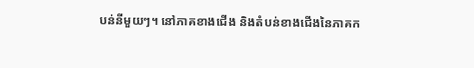បន់នីមួយៗ។ នៅភាគខាងជើង និងតំបន់ខាងជើងនៃភាគក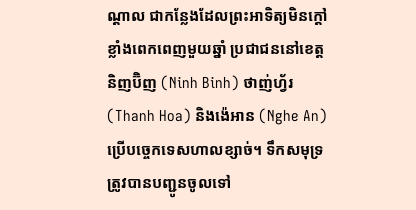ណ្តាល ជាកន្លែងដែលព្រះអាទិត្យមិនក្ដៅខ្លាំងពេកពេញមួយឆ្នាំ ប្រជាជននៅខេត្តនិញប៊ិញ (Ninh Binh) ថាញ់ហ័្វរ (Thanh Hoa) និងង៉េអាន (Nghe An) ប្រើបច្ចេកទេសហាលខ្សាច់។ ទឹកសមុទ្រត្រូវបានបញ្ជូនចូលទៅ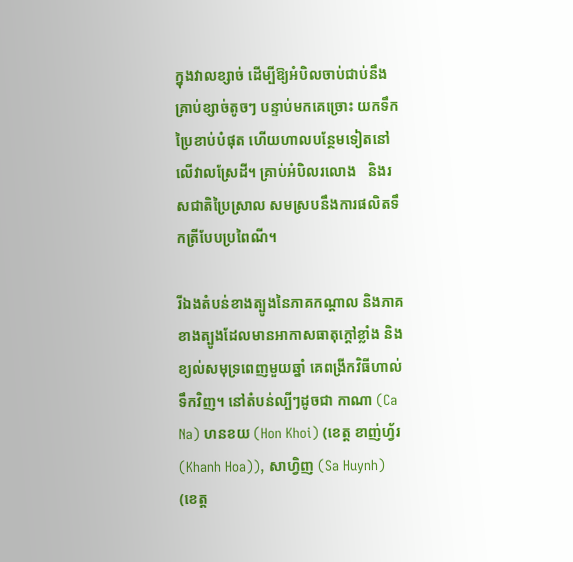ក្នុងវាលខ្សាច់ ដើម្បីឱ្យអំបិលចាប់ជាប់នឹងគ្រាប់ខ្សាច់តូចៗ បន្ទាប់មកគេច្រោះ យកទឹកប្រៃខាប់បំផុត ហើយហាលបន្ថែមទៀតនៅលើវាលស្រែដី។ គ្រាប់អំបិលរលោង   និងរសជាតិប្រៃស្រាល សមស្របនឹងការផលិតទឹកត្រីបែបប្រពៃណី។

រីឯងតំបន់ខាងត្បូងនៃភាគកណ្តាល និងភាគខាងត្បូងដែលមានអាកាសធាតុក្តៅខ្លាំង និងខ្យល់សមុទ្រពេញមួយឆ្នាំ គេពង្រីកវិធីហាល់ទឹកវិញ។ នៅតំបន់ល្បីៗដូចជា កាណា (Ca Na) ហនខយ (Hon Khoi) (ខេត្ត ខាញ់ហ្វ័រ (Khanh Hoa)), សាហ្វិញ (Sa Huynh) (ខេត្ត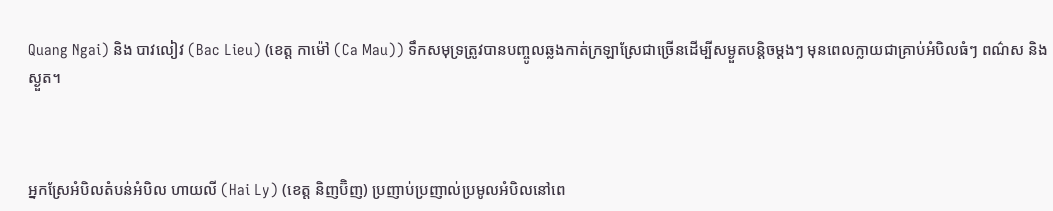Quang Ngai) និង បាវលៀវ (Bac Lieu) (ខេត្ត កាម៉ៅ (Ca Mau)) ទឹកសមុទ្រត្រូវបានបញ្ចូលឆ្លងកាត់ក្រឡាស្រែជាច្រើនដើម្បីសម្ងួតបន្តិចម្តងៗ មុនពេលក្លាយជាគ្រាប់អំបិលធំៗ ពណ៌ស និងស្ងួត។



អ្នកស្រែអំបិលតំបន់អំបិល ហាយលី (Hai Ly) (ខេត្ត និញប៊ិញ) ប្រញាប់ប្រញាល់ប្រមូលអំបិលនៅពេ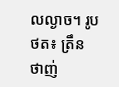លល្ងាច។ រូបថត៖ ត្រឹន ថាញ់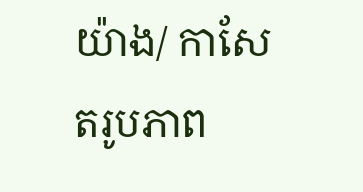យ៉ាង/ កាសែតរូបភាព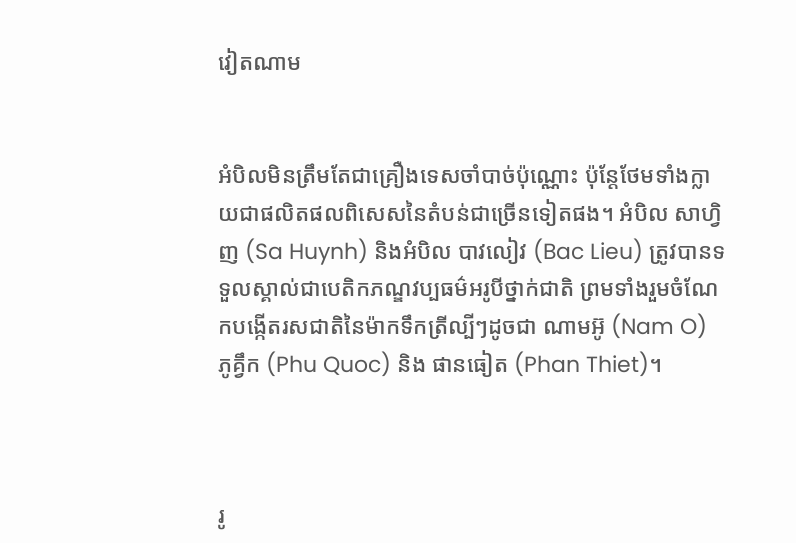វៀតណាម


អំបិលមិនត្រឹមតែជាគ្រឿងទេសចាំបាច់ប៉ុណ្ណោះ ប៉ុន្តែថែមទាំងក្លាយជាផលិតផលពិសេសនៃតំបន់ជាច្រើនទៀតផង។ អំបិល សាហ្វិញ (Sa Huynh) និងអំបិល បាវលៀវ (Bac Lieu) ត្រូវបានទទួលស្គាល់ជាបេតិកភណ្ឌវប្បធម៌អរូបីថ្នាក់ជាតិ ព្រមទាំងរួមចំណែកបង្កើតរសជាតិនៃម៉ាកទឹកត្រីល្បីៗដូចជា ណាមអ៊ូ (Nam O) ភូគ្វឹក (Phu Quoc) និង ផានធៀត (Phan Thiet)។



រូ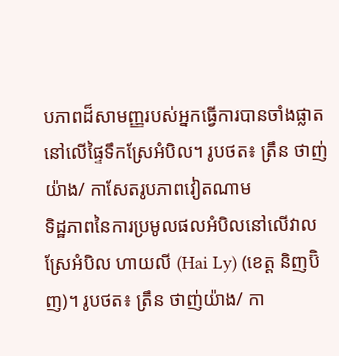បភាពដ៏សាមញ្ញរបស់អ្នកធ្វើការបានចាំងផ្លាតនៅលើផ្ទៃទឹកស្រែអំបិល។ រូបថត៖ ត្រឹន ថាញ់យ៉ាង/ កាសែតរូបភាពវៀតណាម
ទិដ្ឋភាពនៃការប្រមូលផលអំបិលនៅលើវាលស្រែអំបិល ហាយលី (Hai Ly) (ខេត្ត និញប៊ិញ)។ រូបថត៖ ត្រឹន ថាញ់យ៉ាង/ កា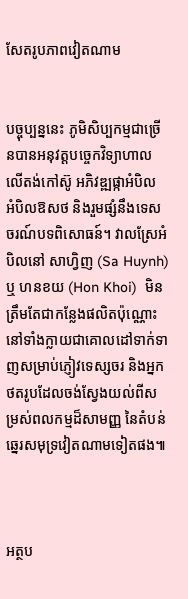សែតរូបភាពវៀតណាម


បច្ចុប្បន្ននេះ ភូមិសិប្បកម្មជាច្រើនបានអនុវត្តបច្ចេកវិទ្យាហាលលើតង់កៅស៊ូ អភិវឌ្ឍផ្កាអំបិល អំបិលឱសថ និងរួមផ្សំនឹងទេសចរណ៍បទពិសោធន៍។ វាលស្រែអំបិលនៅ សាហ្វិញ (Sa Huynh) ឬ ហនខយ (Hon Khoi)  មិនត្រឹមតែជាកន្លែងផលិតប៉ុណ្ណោះ នៅទាំងក្លាយជាគោលដៅទាក់ទាញសម្រាប់ភ្ញៀវទេស្សចរ និងអ្នកថតរូបដែលចង់ស្វែងយល់ពីសម្រស់ពលកម្មដ៏សាមញ្ញ នៃតំបន់ឆ្នេរសមុទ្រវៀតណាមទៀតផង៕



អត្ថប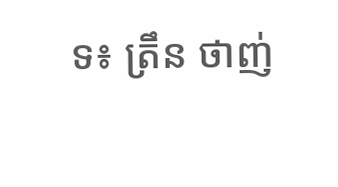ទ៖ ត្រឹន ថាញ់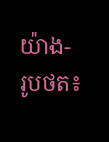យ៉ាង- រូបថត៖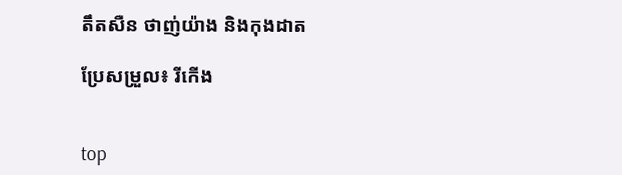តឹតសឺន ថាញ់យ៉ាង និងកុងដាត

ប្រែសម្រួល៖ រីកើង


top